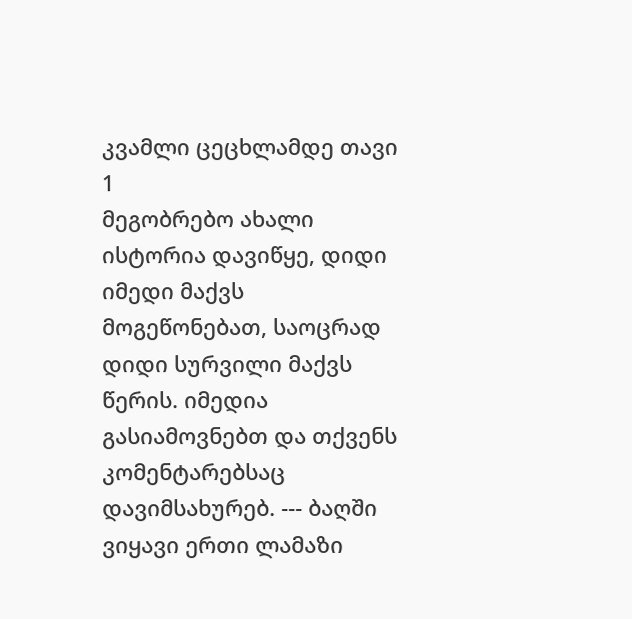კვამლი ცეცხლამდე თავი 1
მეგობრებო ახალი ისტორია დავიწყე, დიდი იმედი მაქვს მოგეწონებათ, საოცრად დიდი სურვილი მაქვს წერის. იმედია გასიამოვნებთ და თქვენს კომენტარებსაც დავიმსახურებ. --- ბაღში ვიყავი ერთი ლამაზი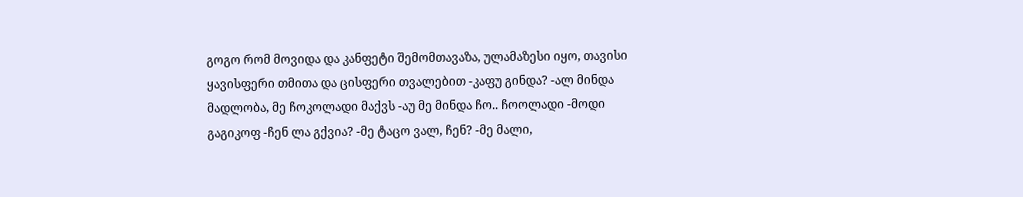გოგო რომ მოვიდა და კანფეტი შემომთავაზა, ულამაზესი იყო, თავისი ყავისფერი თმითა და ცისფერი თვალებით -კაფუ გინდა? -ალ მინდა მადლობა, მე ჩოკოლადი მაქვს -აუ მე მინდა ჩო.. ჩოოლადი -მოდი გაგიკოფ -ჩენ ლა გქვია? -მე ტაცო ვალ, ჩენ? -მე მალი,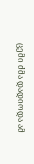ცემი ძმა დადიოდა ამ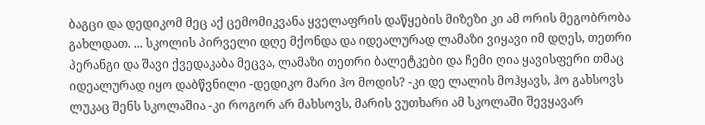ბაგცი და დედიკომ მეც აქ ცემომიკვანა ყველაფრის დაწყების მიზეზი კი ამ ორის მეგობრობა გახლდათ. ... სკოლის პირველი დღე მქონდა და იდეალურად ლამაზი ვიყავი იმ დღეს, თეთრი პერანგი და შავი ქვედაკაბა მეცვა, ლამაზი თეთრი ბალეტკები და ჩემი ღია ყავისფერი თმაც იდეალურად იყო დაბწვნილი -დედიკო მარი ჰო მოდის? -კი დე ლალის მოჰყავს, ჰო გახსოვს ლუკაც შენს სკოლაშია -კი როგორ არ მახსოვს, მარის ვუთხარი ამ სკოლაში შევყავარ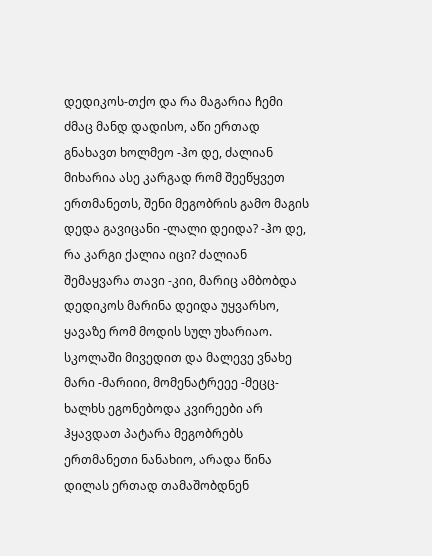დედიკოს-თქო და რა მაგარია ჩემი ძმაც მანდ დადისო, აწი ერთად გნახავთ ხოლმეო -ჰო დე, ძალიან მიხარია ასე კარგად რომ შეეწყვეთ ერთმანეთს, შენი მეგობრის გამო მაგის დედა გავიცანი -ლალი დეიდა? -ჰო დე, რა კარგი ქალია იცი? ძალიან შემაყვარა თავი -კიი, მარიც ამბობდა დედიკოს მარინა დეიდა უყვარსო, ყავაზე რომ მოდის სულ უხარიაო. სკოლაში მივედით და მალევე ვნახე მარი -მარიიი, მომენატრეეე -მეცც-ხალხს ეგონებოდა კვირეები არ ჰყავდათ პატარა მეგობრებს ერთმანეთი ნანახიო, არადა წინა დილას ერთად თამაშობდნენ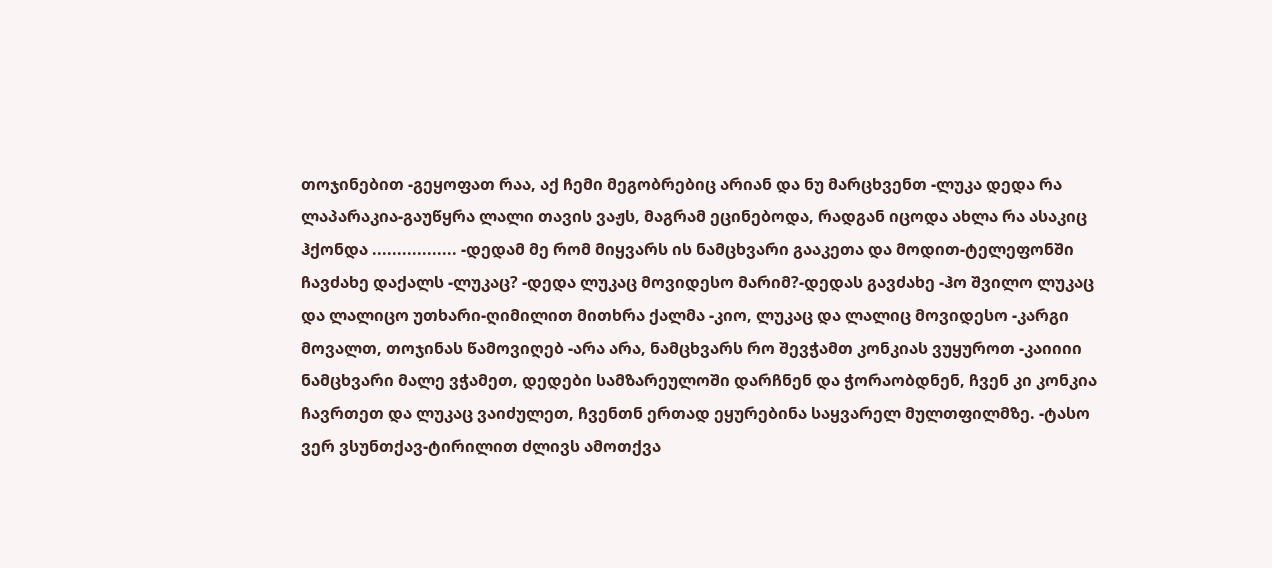თოჯინებით -გეყოფათ რაა, აქ ჩემი მეგობრებიც არიან და ნუ მარცხვენთ -ლუკა დედა რა ლაპარაკია-გაუწყრა ლალი თავის ვაჟს, მაგრამ ეცინებოდა, რადგან იცოდა ახლა რა ასაკიც ჰქონდა ................. -დედამ მე რომ მიყვარს ის ნამცხვარი გააკეთა და მოდით-ტელეფონში ჩავძახე დაქალს -ლუკაც? -დედა ლუკაც მოვიდესო მარიმ?-დედას გავძახე -ჰო შვილო ლუკაც და ლალიცო უთხარი-ღიმილით მითხრა ქალმა -კიო, ლუკაც და ლალიც მოვიდესო -კარგი მოვალთ, თოჯინას წამოვიღებ -არა არა, ნამცხვარს რო შევჭამთ კონკიას ვუყუროთ -კაიიიი ნამცხვარი მალე ვჭამეთ, დედები სამზარეულოში დარჩნენ და ჭორაობდნენ, ჩვენ კი კონკია ჩავრთეთ და ლუკაც ვაიძულეთ, ჩვენთნ ერთად ეყურებინა საყვარელ მულთფილმზე. -ტასო ვერ ვსუნთქავ-ტირილით ძლივს ამოთქვა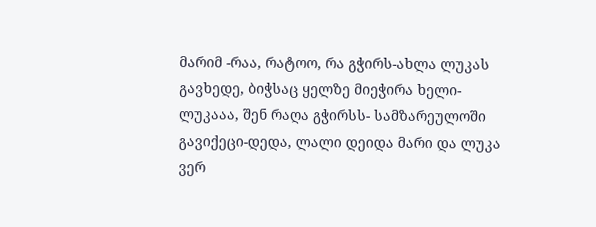მარიმ -რაა, რატოო, რა გჭირს-ახლა ლუკას გავხედე, ბიჭსაც ყელზე მიეჭირა ხელი-ლუკააა, შენ რაღა გჭირსს- სამზარეულოში გავიქეცი-დედა, ლალი დეიდა მარი და ლუკა ვერ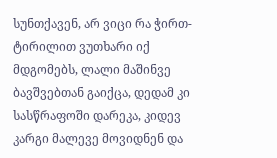სუნთქავენ, არ ვიცი რა ჭირთ-ტირილით ვუთხარი იქ მდგომებს, ლალი მაშინვე ბავშვებთან გაიქცა, დედამ კი სასწრაფოში დარეკა, კიდევ კარგი მალევე მოვიდნენ და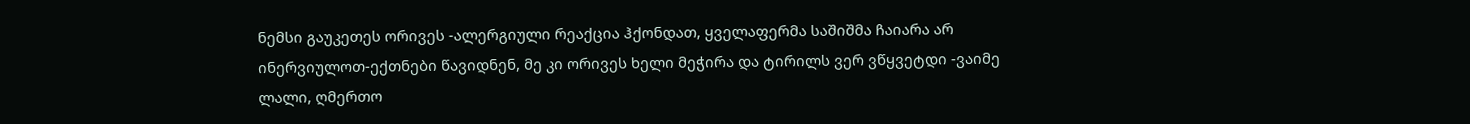ნემსი გაუკეთეს ორივეს -ალერგიული რეაქცია ჰქონდათ, ყველაფერმა საშიშმა ჩაიარა არ ინერვიულოთ-ექთნები წავიდნენ, მე კი ორივეს ხელი მეჭირა და ტირილს ვერ ვწყვეტდი -ვაიმე ლალი, ღმერთო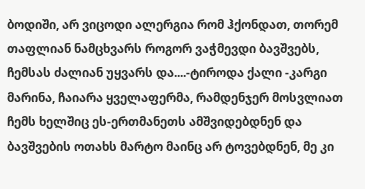ბოდიში, არ ვიცოდი ალერგია რომ ჰქონდათ, თორემ თაფლიან ნამცხვარს როგორ ვაჭმევდი ბავშვებს, ჩემსას ძალიან უყვარს და....-ტიროდა ქალი -კარგი მარინა, ჩაიარა ყველაფერმა, რამდენჯერ მოსვლიათ ჩემს ხელშიც ეს-ერთმანეთს ამშვიდებდნენ და ბავშვების ოთახს მარტო მაინც არ ტოვებდნენ, მე კი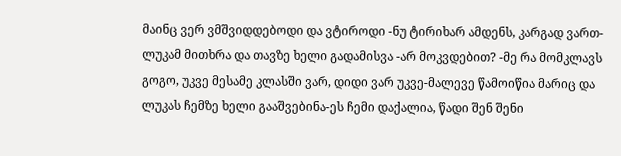მაინც ვერ ვმშვიდდებოდი და ვტიროდი -ნუ ტირიხარ ამდენს, კარგად ვართ-ლუკამ მითხრა და თავზე ხელი გადამისვა -არ მოკვდებით? -მე რა მომკლავს გოგო, უკვე მესამე კლასში ვარ, დიდი ვარ უკვე-მალევე წამოიწია მარიც და ლუკას ჩემზე ხელი გააშვებინა-ეს ჩემი დაქალია, წადი შენ შენი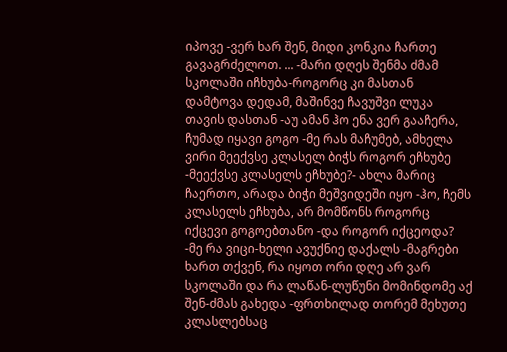იპოვე -ვერ ხარ შენ, მიდი კონკია ჩართე გავაგრძელოთ. ... -მარი დღეს შენმა ძმამ სკოლაში იჩხუბა-როგორც კი მასთან დამტოვა დედამ, მაშინვე ჩავუშვი ლუკა თავის დასთან -აუ ამან ჰო ენა ვერ გააჩერა, ჩუმად იყავი გოგო -მე რას მაჩუმებ, ამხელა ვირი მეექვსე კლასელ ბიჭს როგორ ეჩხუბე -მეექვსე კლასელს ეჩხუბე?- ახლა მარიც ჩაერთო, არადა ბიჭი მეშვიდეში იყო -ჰო, ჩემს კლასელს ეჩხუბა, არ მომწონს როგორც იქცევი გოგოებთანო -და როგორ იქცეოდა? -მე რა ვიცი-ხელი ავუქნიე დაქალს -მაგრები ხართ თქვენ, რა იყოთ ორი დღე არ ვარ სკოლაში და რა ლაწან-ლუწუნი მომინდომე აქ შენ-ძმას გახედა -ფრთხილად თორემ მეხუთე კლასლებსაც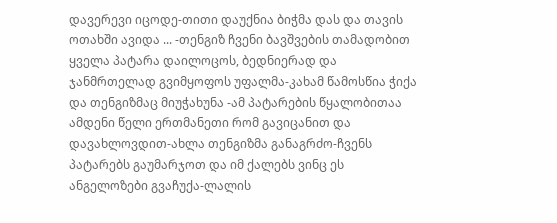დავერევი იცოდე-თითი დაუქნია ბიჭმა დას და თავის ოთახში ავიდა ... -თენგიზ ჩვენი ბავშვების თამადობით ყველა პატარა დაილოცოს, ბედნიერად და ჯანმრთელად გვიმყოფოს უფალმა-კახამ წამოსწია ჭიქა და თენგიზმაც მიუჭახუნა -ამ პატარების წყალობითაა ამდენი წელი ერთმანეთი რომ გავიცანით და დავახლოვდით-ახლა თენგიზმა განაგრძო-ჩვენს პატარებს გაუმარჯოთ და იმ ქალებს ვინც ეს ანგელოზები გვაჩუქა-ლალის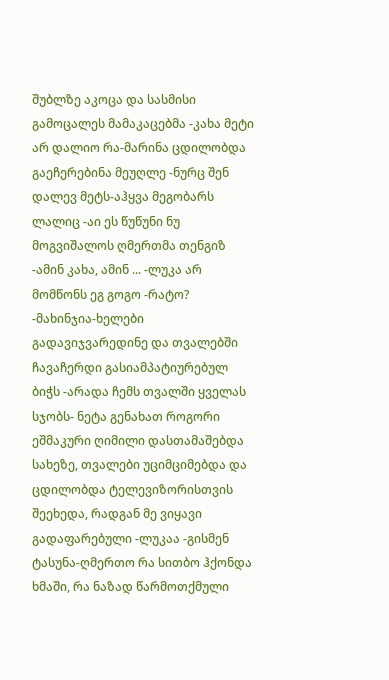შუბლზე აკოცა და სასმისი გამოცალეს მამაკაცებმა -კახა მეტი არ დალიო რა-მარინა ცდილობდა გაეჩერებინა მეუღლე -ნურც შენ დალევ მეტს-აჰყვა მეგობარს ლალიც -აი ეს წუწუნი ნუ მოგვიშალოს ღმერთმა თენგიზ -ამინ კახა, ამინ ... -ლუკა არ მომწონს ეგ გოგო -რატო? -მახინჯია-ხელები გადავიჯვარედინე და თვალებში ჩავაჩერდი გასიამპატიურებულ ბიჭს -არადა ჩემს თვალში ყველას სჯობს- ნეტა გენახათ როგორი ეშმაკური ღიმილი დასთამაშებდა სახეზე, თვალები უციმციმებდა და ცდილობდა ტელევიზორისთვის შეეხედა, რადგან მე ვიყავი გადაფარებული -ლუკაა -გისმენ ტასუნა-ღმერთო რა სითბო ჰქონდა ხმაში, რა ნაზად წარმოთქმული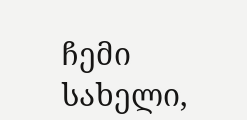ჩემი სახელი,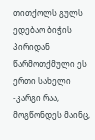თითქოლს გულს ედებაო ბიჭის პირიდან წარმოთქმული ეს ერთი სახელი -კარგი რაა, მოგწონდეს მაინც,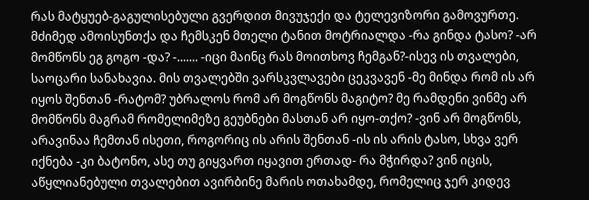რას მატყუებ-გაგულისებული გვერდით მივუჯექი და ტელევიზორი გამოვურთე. მძიმედ ამოისუნთქა და ჩემსკენ მთელი ტანით მოტრიალდა -რა გინდა ტასო? -არ მომწონს ეგ გოგო -და? -....... -იცი მაინც რას მოითხოვ ჩემგან?-ისევ ის თვალები, საოცარი სანახავია. მის თვალებში ვარსკვლავები ცეკვავენ -მე მინდა რომ ის არ იყოს შენთან -რატომ? უბრალოს რომ არ მოგწონს მაგიტო? მე რამდენი ვინმე არ მომწონს მაგრამ რომელიმეზე გეუბნები მასთან არ იყო-თქო? -ვინ არ მოგწონს, არავინაა ჩემთან ისეთი, როგორიც ის არის შენთან -ის ის არის ტასო, სხვა ვერ იქნება -კი ბატონო, ასე თუ გიყვართ იყავით ერთად- რა მჭირდა? ვინ იცის, აწყლიანებული თვალებით ავირბინე მარის ოთახამდე, რომელიც ჯერ კიდევ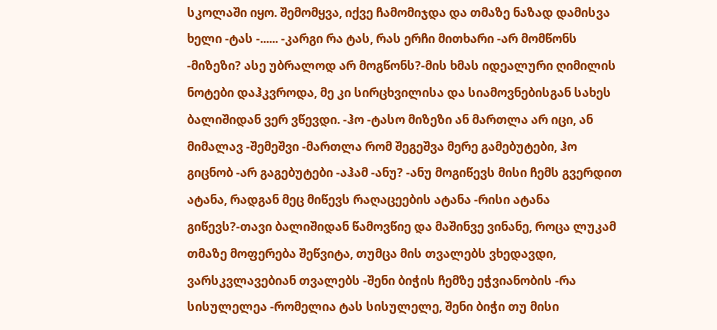სკოლაში იყო. შემომყვა, იქვე ჩამომიჯდა და თმაზე ნაზად დამისვა ხელი -ტას -...... -კარგი რა ტას, რას ერჩი მითხარი -არ მომწონს -მიზეზი? ასე უბრალოდ არ მოგწონს?-მის ხმას იდეალური ღიმილის ნოტები დაჰკვროდა, მე კი სირცხვილისა და სიამოვნებისგან სახეს ბალიშიდან ვერ ვწევდი. -ჰო -ტასო მიზეზი ან მართლა არ იცი, ან მიმალავ -შემეშვი -მართლა რომ შეგეშვა მერე გამებუტები, ჰო გიცნობ -არ გაგებუტები -აჰამ -ანუ? -ანუ მოგიწევს მისი ჩემს გვერდით ატანა, რადგან მეც მიწევს რაღაცეების ატანა -რისი ატანა გიწევს?-თავი ბალიშიდან წამოვწიე და მაშინვე ვინანე, როცა ლუკამ თმაზე მოფერება შეწვიტა, თუმცა მის თვალებს ვხედავდი, ვარსკვლავებიან თვალებს -შენი ბიჭის ჩემზე ეჭვიანობის -რა სისულელეა -რომელია ტას სისულელე, შენი ბიჭი თუ მისი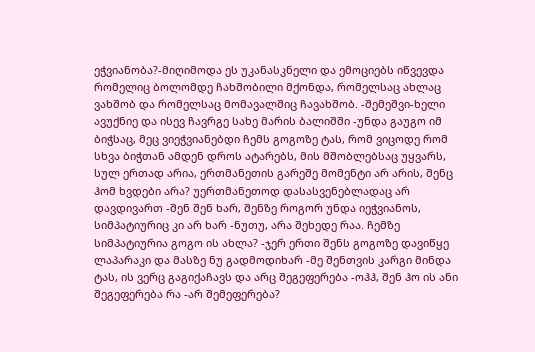ეჭვიანობა?-მიღიმოდა ეს უკანასკნელი და ემოციებს იწვევდა რომელიც ბოლომდე ჩახშობილი მქონდა, რომელსაც ახლაც ვახშობ და რომელსაც მომავალშიც ჩავახშობ. -შემეშვი-ხელი ავუქნიე და ისევ ჩავრგე სახე მარის ბალიშში -უნდა გაუგო იმ ბიჭსაც, მეც ვიეჭვიანებდი ჩემს გოგოზე ტას, რომ ვიცოდე რომ სხვა ბიჭთან ამდენ დროს ატარებს, მის მშობლებსაც უყვარს, სულ ერთად არია, ერთმანეთის გარეშე მომენტი არ არის, შენც ჰომ ხვდები არა? უერთმანეთოდ დასასვენებლადაც არ დავდივართ -შენ შენ ხარ, შენზე როგორ უნდა იეჭვიანოს, სიმპატიურიც კი არ ხარ -ნუთუ, არა შეხედე რაა. ჩემზე სიმპატიურია გოგო ის ახლა? -ჯერ ერთი შენს გოგოზე დავიწყე ლაპარაკი და მასზე ნუ გადმოდიხარ -მე შენთვის კარგი მინდა ტას, ის ვერც გაგიქაჩავს და არც შეგეფერება -ოჰჰ, შენ ჰო ის ანი შეგეფერება რა -არ შემეფერება?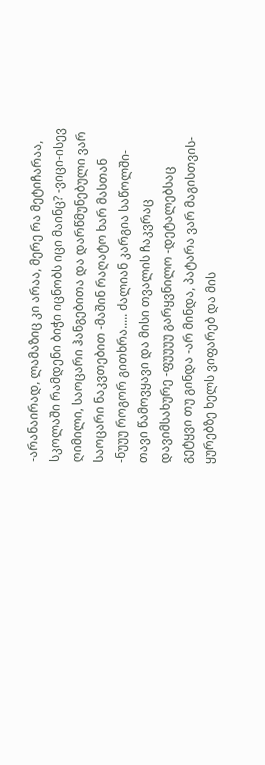-არანაირად, ლამაზიც კი არაა, მერე რა მეტიჩარაა, სკოლაში რამდენი ბიჭი იცნობს იცი მაინც? -ვიცი-ისევ ღიმილი, საოცარი ჰანგებითა და დარწმუნებული ვარ საოცარი ნაკვთებით -მაშინ რაღატო ხარ მასთან -ნუუუ როგორ გითხრა..... ძალიან კარგია საწოლში-თავი წამოვყავი და მისი თვალის ჩაკვრაც დავიმსახურე -ფუუუუ გარყვნილო -დეტალებსაც გეტყვი თუ გინდა -არ მინდა, პატარა ვარ მაგისთვის-ყურებზე ხელს ვიფარებ და მის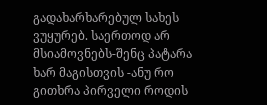გადახარხარებულ სახეს ვუყურებ. საერთოდ არ მსიამოვნებს-შენც პატარა ხარ მაგისთვის -ანუ რო გითხრა პირველი როდის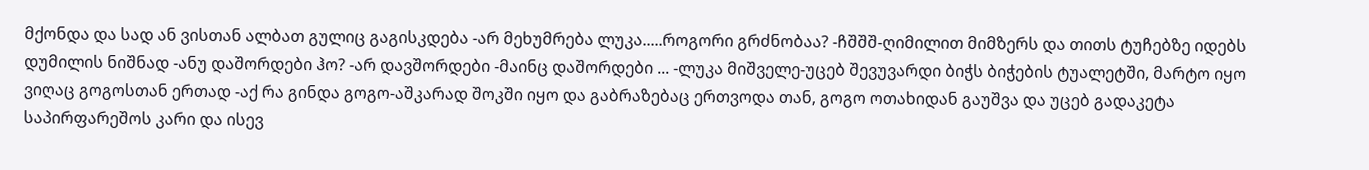მქონდა და სად ან ვისთან ალბათ გულიც გაგისკდება -არ მეხუმრება ლუკა.....როგორი გრძნობაა? -ჩშშშ-ღიმილით მიმზერს და თითს ტუჩებზე იდებს დუმილის ნიშნად -ანუ დაშორდები ჰო? -არ დავშორდები -მაინც დაშორდები ... -ლუკა მიშველე-უცებ შევუვარდი ბიჭს ბიჭების ტუალეტში, მარტო იყო ვიღაც გოგოსთან ერთად -აქ რა გინდა გოგო-აშკარად შოკში იყო და გაბრაზებაც ერთვოდა თან, გოგო ოთახიდან გაუშვა და უცებ გადაკეტა საპირფარეშოს კარი და ისევ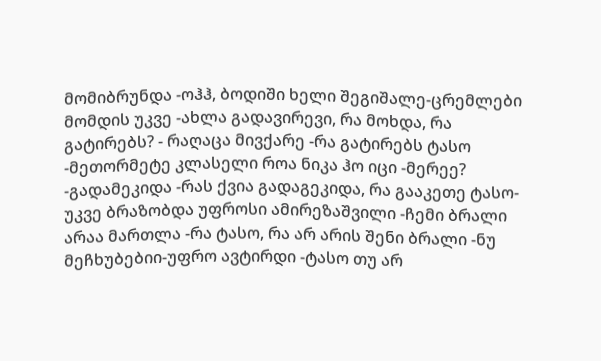მომიბრუნდა -ოჰჰ, ბოდიში ხელი შეგიშალე-ცრემლები მომდის უკვე -ახლა გადავირევი, რა მოხდა, რა გატირებს? - რაღაცა მივქარე -რა გატირებს ტასო -მეთორმეტე კლასელი როა ნიკა ჰო იცი -მერეე? -გადამეკიდა -რას ქვია გადაგეკიდა, რა გააკეთე ტასო-უკვე ბრაზობდა უფროსი ამირეზაშვილი -ჩემი ბრალი არაა მართლა -რა ტასო, რა არ არის შენი ბრალი -ნუ მეჩხუბებიი-უფრო ავტირდი -ტასო თუ არ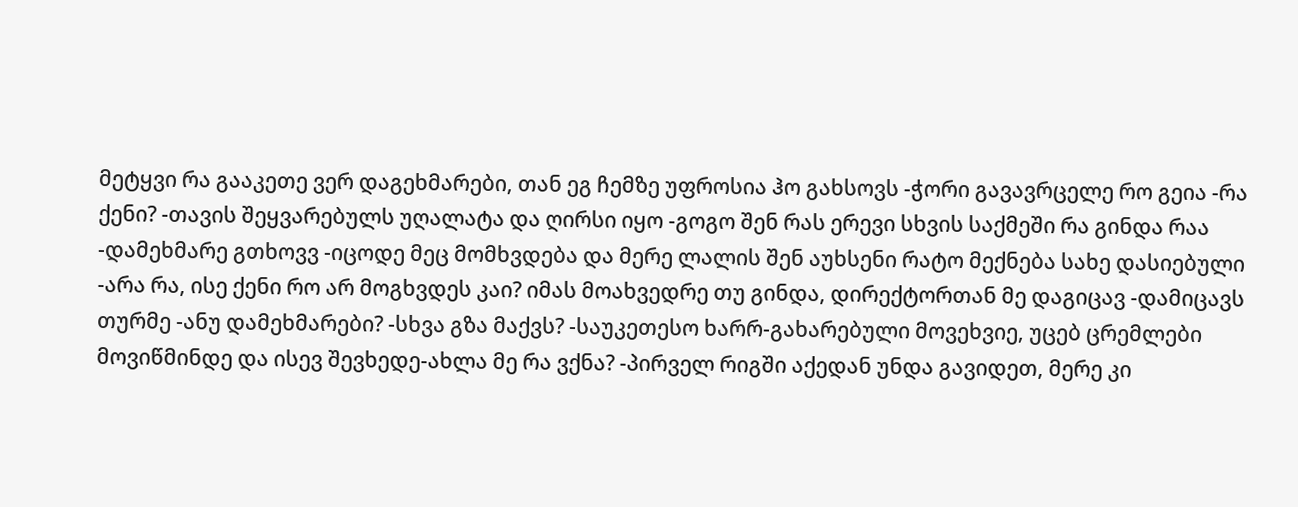მეტყვი რა გააკეთე ვერ დაგეხმარები, თან ეგ ჩემზე უფროსია ჰო გახსოვს -ჭორი გავავრცელე რო გეია -რა ქენი? -თავის შეყვარებულს უღალატა და ღირსი იყო -გოგო შენ რას ერევი სხვის საქმეში რა გინდა რაა -დამეხმარე გთხოვვ -იცოდე მეც მომხვდება და მერე ლალის შენ აუხსენი რატო მექნება სახე დასიებული -არა რა, ისე ქენი რო არ მოგხვდეს კაი? იმას მოახვედრე თუ გინდა, დირექტორთან მე დაგიცავ -დამიცავს თურმე -ანუ დამეხმარები? -სხვა გზა მაქვს? -საუკეთესო ხარრ-გახარებული მოვეხვიე, უცებ ცრემლები მოვიწმინდე და ისევ შევხედე-ახლა მე რა ვქნა? -პირველ რიგში აქედან უნდა გავიდეთ, მერე კი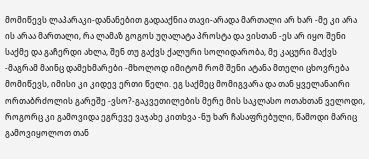მომიწევს ლაპარაკი-დანანებით გადააქნია თავი-არადა მართალი არ ხარ -მე კი არა ის არაა მართალი, რა ლამაზ გოგოს უღალატა პროსტა და ვისთან -ეს არ იყო შენი საქმე და გაჩერდი ახლა, შენ თუ გაქვს ქალური სოლიდარობა, მე კაცური მაქვს -მაგრამ მაინც დამეხმარები -მხოლოდ იმიტომ რომ შენი ატანა მთელი ცხოვრება მომიწევს, იმისი კი კიდევ ერთი წელი. ეგ საქმეც მომიგვარა და თან ყველანაირი ორთაბრძოლის გარეშე -ვსო?-გაკვეთილების მერე მის საკლასო ოთახთან ველოდი, როგორც კი გამოვიდა ეგრევე ვაჯახე კითხვა -ნუ ხარ ჩასაფრებული, წამოდი მარიც გამოვიყოლოთ თან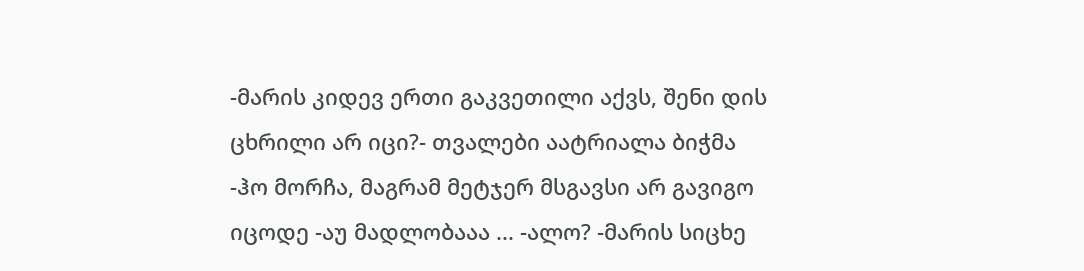-მარის კიდევ ერთი გაკვეთილი აქვს, შენი დის ცხრილი არ იცი?- თვალები აატრიალა ბიჭმა -ჰო მორჩა, მაგრამ მეტჯერ მსგავსი არ გავიგო იცოდე -აუ მადლობააა ... -ალო? -მარის სიცხე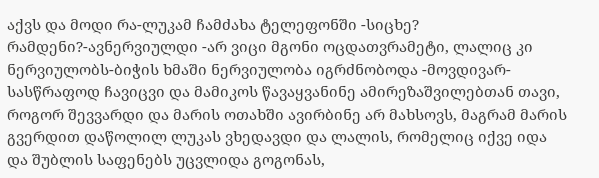აქვს და მოდი რა-ლუკამ ჩამძახა ტელეფონში -სიცხე? რამდენი?-ავნერვიულდი -არ ვიცი მგონი ოცდათვრამეტი, ლალიც კი ნერვიულობს-ბიჭის ხმაში ნერვიულობა იგრძნობოდა -მოვდივარ-სასწრაფოდ ჩავიცვი და მამიკოს წავაყვანინე ამირეზაშვილებთან თავი, როგორ შევვარდი და მარის ოთახში ავირბინე არ მახსოვს, მაგრამ მარის გვერდით დაწოლილ ლუკას ვხედავდი და ლალის, რომელიც იქვე იდა და შუბლის საფენებს უცვლიდა გოგონას,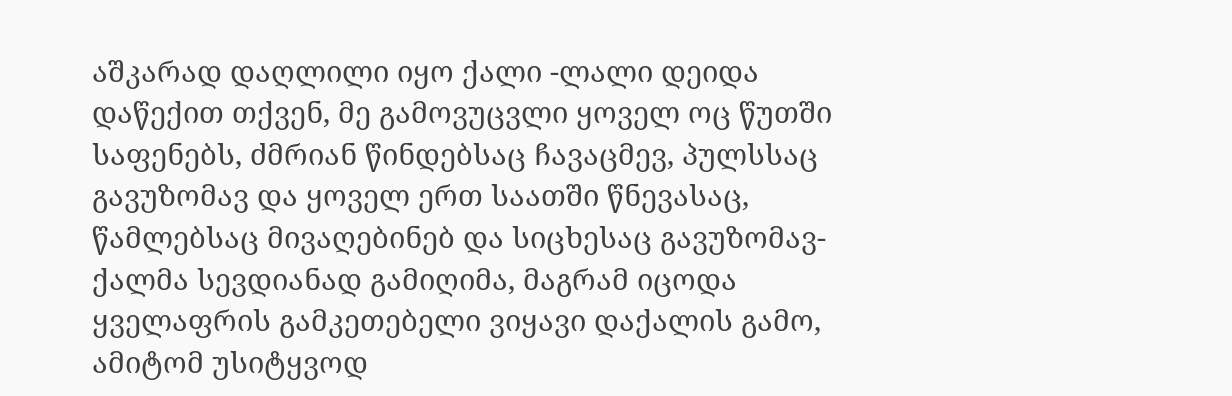აშკარად დაღლილი იყო ქალი -ლალი დეიდა დაწექით თქვენ, მე გამოვუცვლი ყოველ ოც წუთში საფენებს, ძმრიან წინდებსაც ჩავაცმევ, პულსსაც გავუზომავ და ყოველ ერთ საათში წნევასაც, წამლებსაც მივაღებინებ და სიცხესაც გავუზომავ-ქალმა სევდიანად გამიღიმა, მაგრამ იცოდა ყველაფრის გამკეთებელი ვიყავი დაქალის გამო, ამიტომ უსიტყვოდ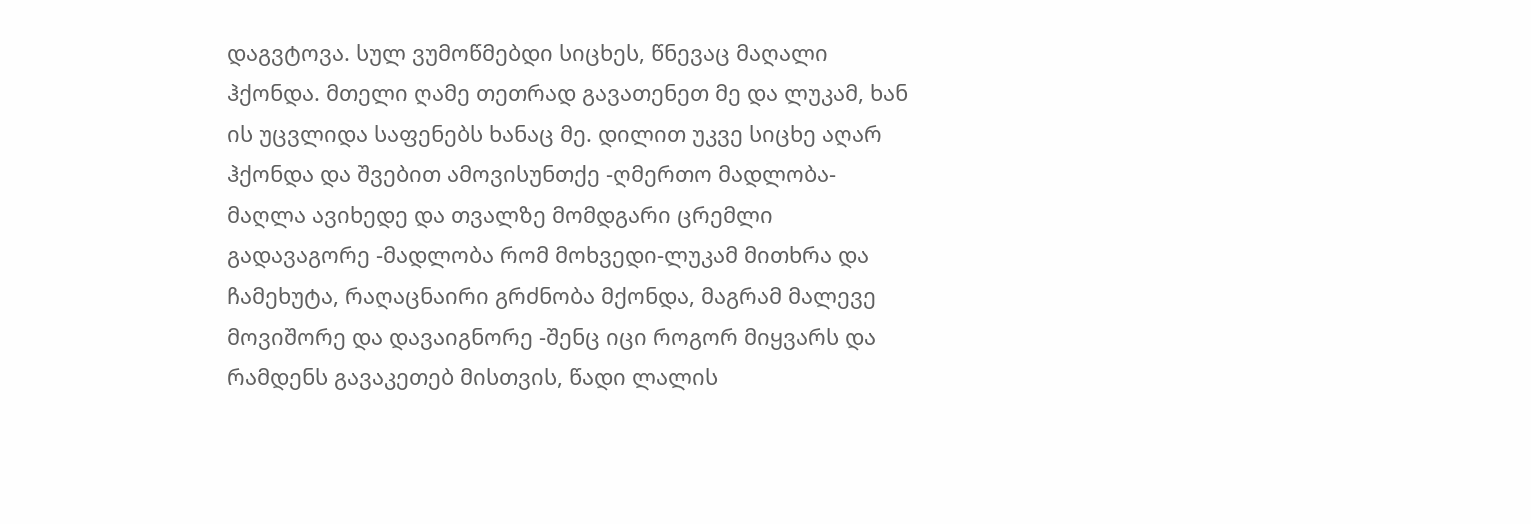დაგვტოვა. სულ ვუმოწმებდი სიცხეს, წნევაც მაღალი ჰქონდა. მთელი ღამე თეთრად გავათენეთ მე და ლუკამ, ხან ის უცვლიდა საფენებს ხანაც მე. დილით უკვე სიცხე აღარ ჰქონდა და შვებით ამოვისუნთქე -ღმერთო მადლობა-მაღლა ავიხედე და თვალზე მომდგარი ცრემლი გადავაგორე -მადლობა რომ მოხვედი-ლუკამ მითხრა და ჩამეხუტა, რაღაცნაირი გრძნობა მქონდა, მაგრამ მალევე მოვიშორე და დავაიგნორე -შენც იცი როგორ მიყვარს და რამდენს გავაკეთებ მისთვის, წადი ლალის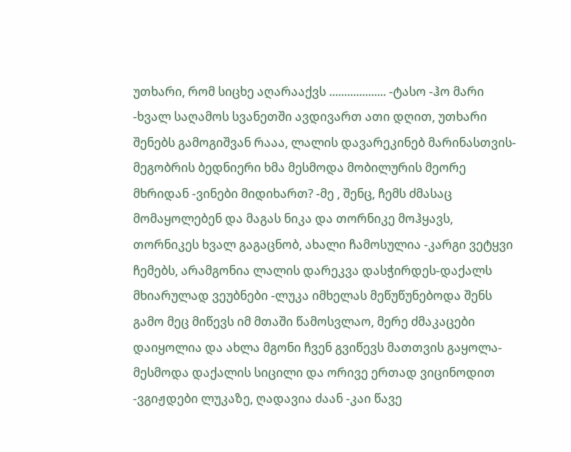უთხარი, რომ სიცხე აღარააქვს ................... -ტასო -ჰო მარი -ხვალ საღამოს სვანეთში ავდივართ ათი დღით, უთხარი შენებს გამოგიშვან რააა, ლალის დავარეკინებ მარინასთვის-მეგობრის ბედნიერი ხმა მესმოდა მობილურის მეორე მხრიდან -ვინები მიდიხართ? -მე , შენც, ჩემს ძმასაც მომაყოლებენ და მაგას ნიკა და თორნიკე მოჰყავს, თორნიკეს ხვალ გაგაცნობ, ახალი ჩამოსულია -კარგი ვეტყვი ჩემებს, არამგონია ლალის დარეკვა დასჭირდეს-დაქალს მხიარულად ვეუბნები -ლუკა იმხელას მეწუწუნებოდა შენს გამო მეც მიწევს იმ მთაში წამოსვლაო, მერე ძმაკაცები დაიყოლია და ახლა მგონი ჩვენ გვიწევს მათთვის გაყოლა-მესმოდა დაქალის სიცილი და ორივე ერთად ვიცინოდით -ვგიჟდები ლუკაზე, ღადავია ძაან -კაი წავე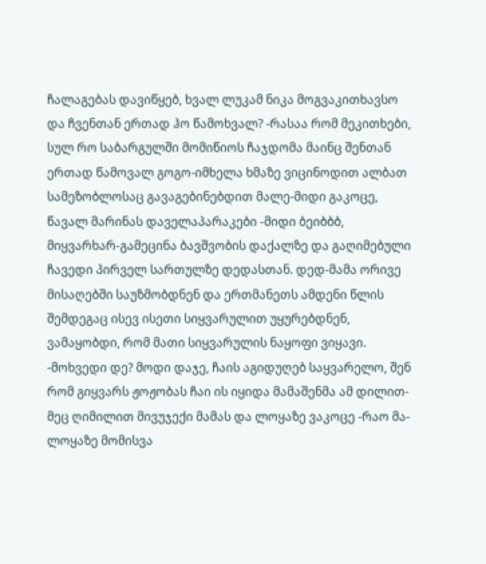ჩალაგებას დავიწყებ, ხვალ ლუკამ ნიკა მოგვაკითხავსო და ჩვენთან ერთად ჰო წამოხვალ? -რასაა რომ მეკითხები, სულ რო საბარგულში მომიწიოს ჩაჯდომა მაინც შენთან ერთად წამოვალ გოგო-იმხელა ხმაზე ვიცინოდით ალბათ სამეზობლოსაც გავაგებინებდით მალე-მიდი გაკოცე, წავალ მარინას დაველაპარაკები -მიდი ბეიბბბ, მიყვარხარ-გამეცინა ბავშვობის დაქალზე და გაღიმებული ჩავედი პირველ სართულზე დედასთან. დედ-მამა ორივე მისაღებში საუზმობდნენ და ერთმანეთს ამდენი წლის შემდეგაც ისევ ისეთი სიყვარულით უყურებდნენ, ვამაყობდი, რომ მათი სიყვარულის ნაყოფი ვიყავი. -მოხვედი დე? მოდი დაჯე, ჩაის აგიდუღებ საყვარელო, შენ რომ გიყვარს ჟოჟობას ჩაი ის იყიდა მამაშენმა ამ დილით-მეც ღიმილით მივუჯექი მამას და ლოყაზე ვაკოცე -რაო მა-ლოყაზე მომისვა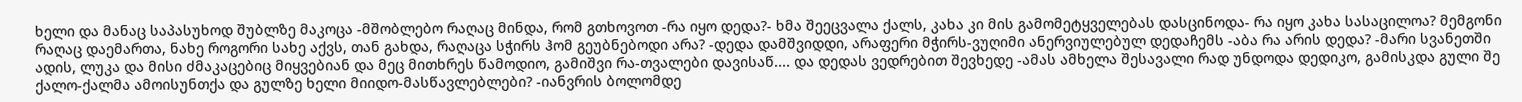ხელი და მანაც საპასუხოდ შუბლზე მაკოცა -მშობლებო რაღაც მინდა, რომ გთხოვოთ -რა იყო დედა?- ხმა შეეცვალა ქალს, კახა კი მის გამომეტყველებას დასცინოდა- რა იყო კახა სასაცილოა? მემგონი რაღაც დაემართა, ნახე როგორი სახე აქვს, თან გახდა, რაღაცა სჭირს ჰომ გეუბნებოდი არა? -დედა დამშვიდდი, არაფერი მჭირს-ვუღიმი ანერვიულებულ დედაჩემს -აბა რა არის დედა? -მარი სვანეთში ადის, ლუკა და მისი ძმაკაცებიც მიყვებიან და მეც მითხრეს წამოდიო, გამიშვი რა-თვალები დავისაწ.... და დედას ვედრებით შევხედე -ამას ამხელა შესავალი რად უნდოდა დედიკო, გამისკდა გული შე ქალო-ქალმა ამოისუნთქა და გულზე ხელი მიიდო-მასწავლებლები? -იანვრის ბოლომდე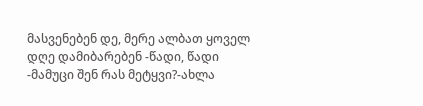მასვენებენ დე, მერე ალბათ ყოველ დღე დამიბარებენ -წადი, წადი -მამუცი შენ რას მეტყვი?-ახლა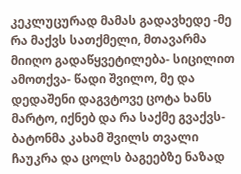კეკლუცურად მამას გადავხედე -მე რა მაქვს სათქმელი, მთავარმა მიიღო გადაწყვეტილება- სიცილით ამოთქვა- წადი შვილო, მე და დედაშენი დაგვტოვე ცოტა ხანს მარტო, იქნებ და რა საქმე გვაქვს- ბატონმა კახამ შვილს თვალი ჩაუკრა და ცოლს ბაგეებზე ნაზად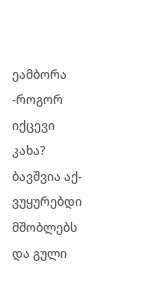ეამბორა -როგორ იქცევი კახა? ბავშვია აქ- ვუყურებდი მშობლებს და გული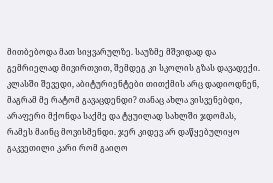მითბებოდა მათ სიყვარულზე. საუზმე მშვიდად და გემრიელად მივირთვით, შემდეგ კი სკოლის გზას დავადექი. კლასში შევედი, აბიტურიენტები თითქმის არც დადიოდნენ, მაგრამ მე რატომ გავაცდენდი? თანაც ახლა ვისვენებდი, არაფერი მქონდა საქმე და ტყუილად სახლში ჯდომას, რამეს მაინც მოვისმენდი. ჯერ კიდევ არ დაწყებულიყო გაკვეთილი კარი რომ გაიღო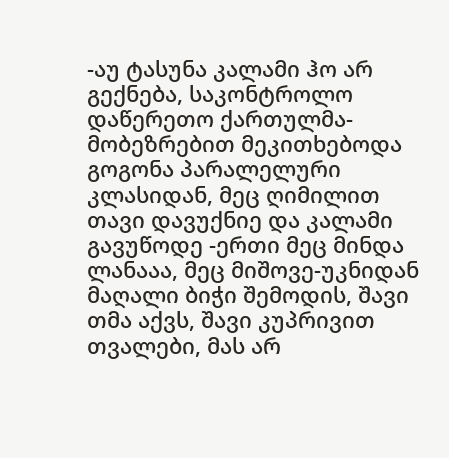-აუ ტასუნა კალამი ჰო არ გექნება, საკონტროლო დაწერეთო ქართულმა-მობეზრებით მეკითხებოდა გოგონა პარალელური კლასიდან, მეც ღიმილით თავი დავუქნიე და კალამი გავუწოდე -ერთი მეც მინდა ლანააა, მეც მიშოვე-უკნიდან მაღალი ბიჭი შემოდის, შავი თმა აქვს, შავი კუპრივით თვალები, მას არ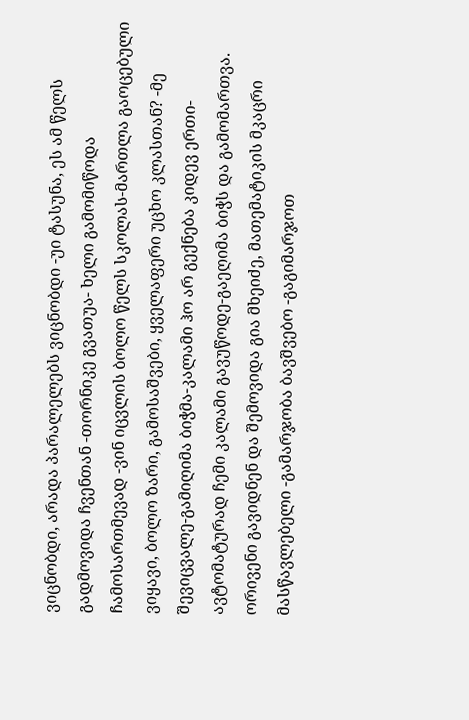ვიცნობდი, არადა პარალელებს ვიცნობდი -უი ტასუნა, ეს ამ წელს გადმოვიდა ჩვენთან -თორნიკე გვათუა- ხელი გამომიწოდა ჩამოსართმევად -ვინ იცვლის ბოლო წელს სკოლას-მართლა გაოცებული ვიყავი, ბოლო ზარი, გამოსაშვები, ყველაფერი უცხო კლასთან? -მე შევიცვალე-გამიღიმა ბიჭმა-კალამი ჰო არ გექნება კიდევ ერთი-ავტომატურად ჩემი კალამი გავუწოდე-გაეღიმა ბიჭს და გამომართვა. ორივენი გავიდნენ და შემოვიდა გია მხეიძე, მათემატიკის მკაცრი მასწავლებელი -გამარჯობა ბავშვებო -გაგიმარჯოთ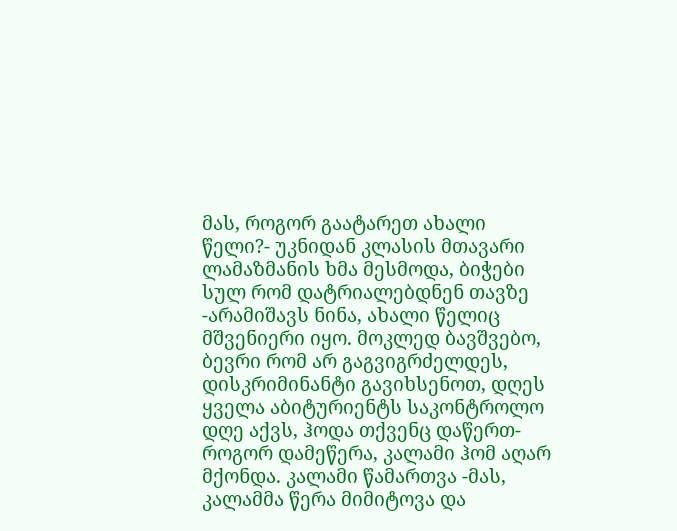მას, როგორ გაატარეთ ახალი წელი?- უკნიდან კლასის მთავარი ლამაზმანის ხმა მესმოდა, ბიჭები სულ რომ დატრიალებდნენ თავზე -არამიშავს ნინა, ახალი წელიც მშვენიერი იყო. მოკლედ ბავშვებო, ბევრი რომ არ გაგვიგრძელდეს, დისკრიმინანტი გავიხსენოთ, დღეს ყველა აბიტურიენტს საკონტროლო დღე აქვს, ჰოდა თქვენც დაწერთ-როგორ დამეწერა, კალამი ჰომ აღარ მქონდა. კალამი წამართვა -მას, კალამმა წერა მიმიტოვა და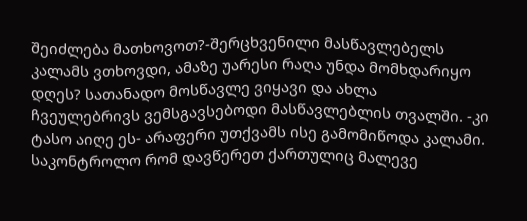შეიძლება მათხოვოთ?-შერცხვენილი მასწავლებელს კალამს ვთხოვდი, ამაზე უარესი რაღა უნდა მომხდარიყო დღეს? სათანადო მოსწავლე ვიყავი და ახლა ჩვეულებრივს ვემსგავსებოდი მასწავლებლის თვალში. -კი ტასო აიღე ეს- არაფერი უთქვამს ისე გამომიწოდა კალამი. საკონტროლო რომ დავწერეთ ქართულიც მალევე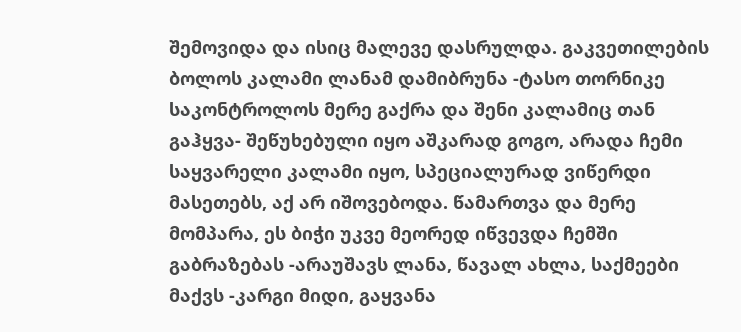შემოვიდა და ისიც მალევე დასრულდა. გაკვეთილების ბოლოს კალამი ლანამ დამიბრუნა -ტასო თორნიკე საკონტროლოს მერე გაქრა და შენი კალამიც თან გაჰყვა- შეწუხებული იყო აშკარად გოგო, არადა ჩემი საყვარელი კალამი იყო, სპეციალურად ვიწერდი მასეთებს, აქ არ იშოვებოდა. წამართვა და მერე მომპარა, ეს ბიჭი უკვე მეორედ იწვევდა ჩემში გაბრაზებას -არაუშავს ლანა, წავალ ახლა, საქმეები მაქვს -კარგი მიდი, გაყვანა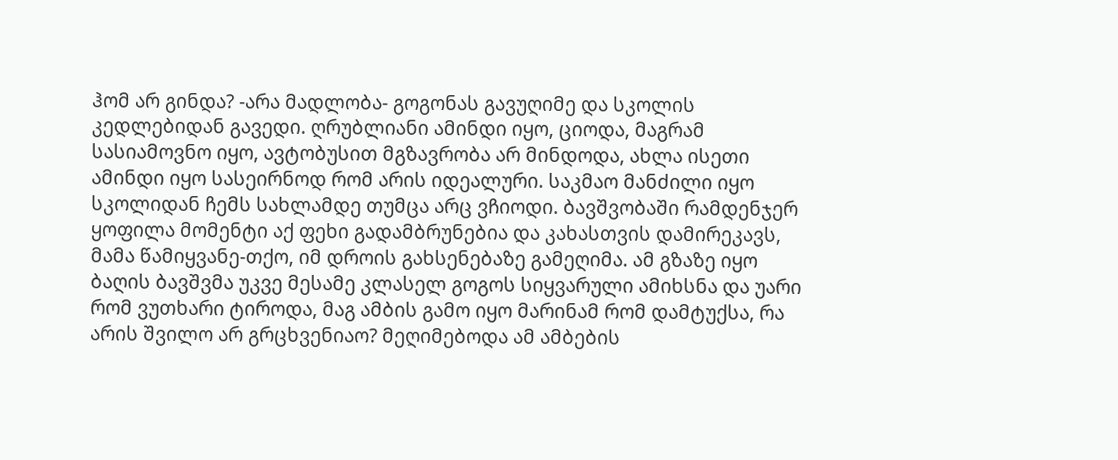ჰომ არ გინდა? -არა მადლობა- გოგონას გავუღიმე და სკოლის კედლებიდან გავედი. ღრუბლიანი ამინდი იყო, ციოდა, მაგრამ სასიამოვნო იყო, ავტობუსით მგზავრობა არ მინდოდა, ახლა ისეთი ამინდი იყო სასეირნოდ რომ არის იდეალური. საკმაო მანძილი იყო სკოლიდან ჩემს სახლამდე თუმცა არც ვჩიოდი. ბავშვობაში რამდენჯერ ყოფილა მომენტი აქ ფეხი გადამბრუნებია და კახასთვის დამირეკავს, მამა წამიყვანე-თქო, იმ დროის გახსენებაზე გამეღიმა. ამ გზაზე იყო ბაღის ბავშვმა უკვე მესამე კლასელ გოგოს სიყვარული ამიხსნა და უარი რომ ვუთხარი ტიროდა, მაგ ამბის გამო იყო მარინამ რომ დამტუქსა, რა არის შვილო არ გრცხვენიაო? მეღიმებოდა ამ ამბების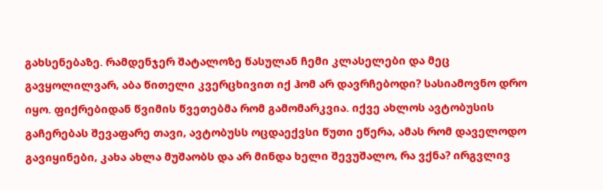გახსენებაზე. რამდენჯერ შატალოზე წასულან ჩემი კლასელები და მეც გავყოლილვარ, აბა წითელი კვერცხივით იქ ჰომ არ დავრჩებოდი? სასიამოვნო დრო იყო. ფიქრებიდან წვიმის წვეთებმა რომ გამომარკვია. იქვე ახლოს ავტობუსის გაჩერებას შევაფარე თავი, ავტობუსს ოცდაექვსი წუთი ეწერა, ამას რომ დაველოდო გავიყინები, კახა ახლა მუშაობს და არ მინდა ხელი შევუშალო, რა ვქნა? ირგვლივ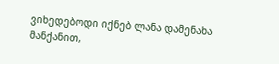ვიხედებოდი იქნებ ლანა დამენახა მანქანით,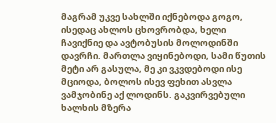მაგრამ უკვე სახლში იქნებოდა გოგო, ისედაც ახლოს ცხოვრობდა, ხელი ჩავიქნიე და ავტობუსის მოლოდინში დავრჩი. მართლა ვიყინებოდი, სამი წუთის მეტი არ გასულა, მე კი ვკვდებოდი ისე მციოდა, ბოლოს ისევ ფეხით ასვლა ვამჯობინე აქ ლოდინს. გაკვირვებული ხალხის მზერა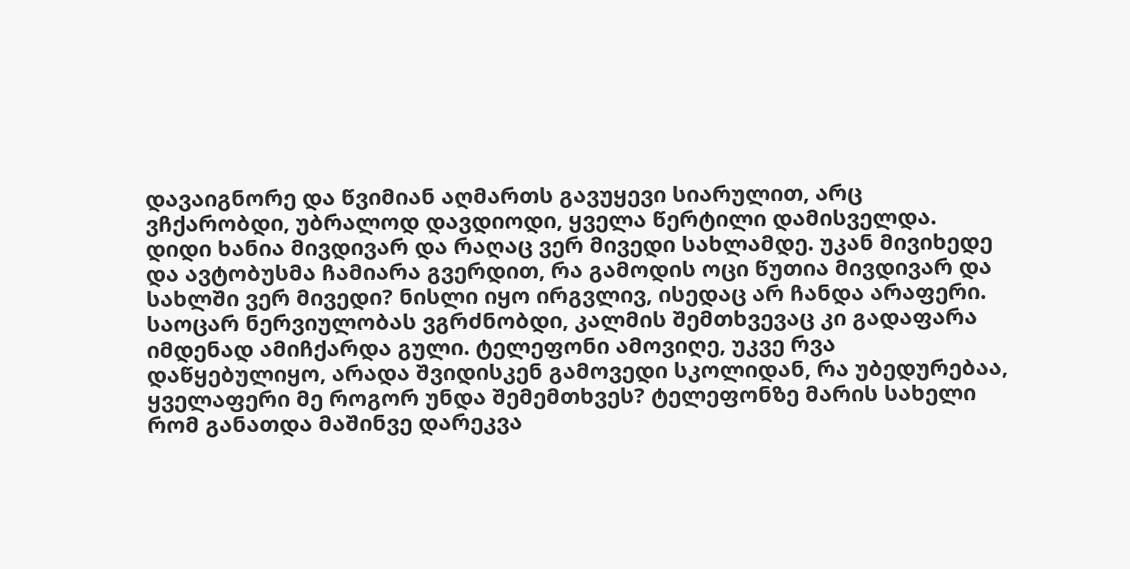დავაიგნორე და წვიმიან აღმართს გავუყევი სიარულით, არც ვჩქარობდი, უბრალოდ დავდიოდი, ყველა წერტილი დამისველდა. დიდი ხანია მივდივარ და რაღაც ვერ მივედი სახლამდე. უკან მივიხედე და ავტობუსმა ჩამიარა გვერდით, რა გამოდის ოცი წუთია მივდივარ და სახლში ვერ მივედი? ნისლი იყო ირგვლივ, ისედაც არ ჩანდა არაფერი. საოცარ ნერვიულობას ვგრძნობდი, კალმის შემთხვევაც კი გადაფარა იმდენად ამიჩქარდა გული. ტელეფონი ამოვიღე, უკვე რვა დაწყებულიყო, არადა შვიდისკენ გამოვედი სკოლიდან, რა უბედურებაა, ყველაფერი მე როგორ უნდა შემემთხვეს? ტელეფონზე მარის სახელი რომ განათდა მაშინვე დარეკვა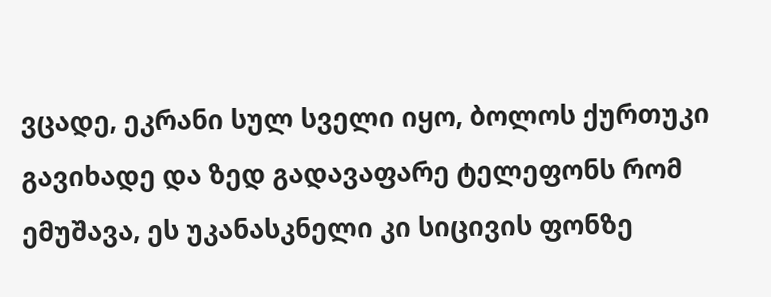ვცადე, ეკრანი სულ სველი იყო, ბოლოს ქურთუკი გავიხადე და ზედ გადავაფარე ტელეფონს რომ ემუშავა, ეს უკანასკნელი კი სიცივის ფონზე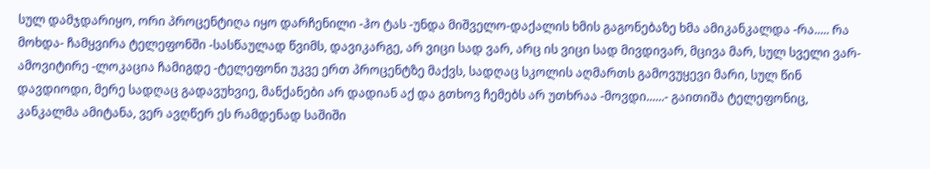სულ დამჯდარიყო, ორი პროცენტიღა იყო დარჩენილი -ჰო ტას -უნდა მიშველო-დაქალის ხმის გაგონებაზე ხმა ამიკანკალდა -რა..... რა მოხდა- ჩამყვირა ტელეფონში -სასწაულად წვიმს, დავიკარგე, არ ვიცი სად ვარ, არც ის ვიცი სად მივდივარ, მცივა მარ, სულ სველი ვარ-ამოვიტირე -ლოკაცია ჩამიგდე -ტელეფონი უკვე ერთ პროცენტზე მაქვს, სადღაც სკოლის აღმართს გამოვუყევი მარი, სულ წინ დავდიოდი, მერე სადღაც გადავუხვიე, მანქანები არ დადიან აქ და გთხოვ ჩემებს არ უთხრაა -მოვდი......- გაითიშა ტელეფონიც, კანკალმა ამიტანა, ვერ ავღწერ ეს რამდენად საშიში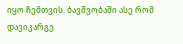იყო ჩემთვის. ბავშვობაში ასე რომ დავიკარგე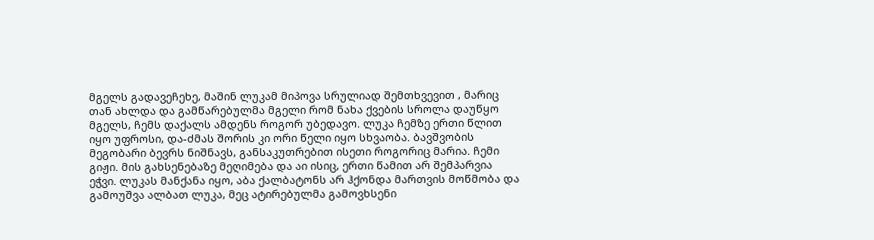მგელს გადავეჩეხე, მაშინ ლუკამ მიპოვა სრულიად შემთხვევით , მარიც თან ახლდა და გამწარებულმა მგელი რომ ნახა ქვების სროლა დაუწყო მგელს, ჩემს დაქალს ამდენს როგორ უბედავო. ლუკა ჩემზე ერთი წლით იყო უფროსი, და-ძმას შორის კი ორი წელი იყო სხვაობა. ბავშვობის მეგობარი ბევრს ნიშნავს, განსაკუთრებით ისეთი როგორიც მარია. ჩემი გიჟი. მის გახსენებაზე მეღიმება და აი ისიც, ერთი წამით არ შემპარვია ეჭვი. ლუკას მანქანა იყო, აბა ქალბატონს არ ჰქონდა მართვის მოწმობა და გამოუშვა ალბათ ლუკა, მეც ატირებულმა გამოვხსენი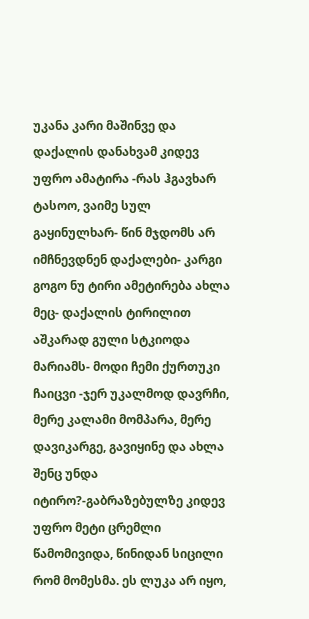უკანა კარი მაშინვე და დაქალის დანახვამ კიდევ უფრო ამატირა -რას ჰგავხარ ტასოო, ვაიმე სულ გაყინულხარ- წინ მჯდომს არ იმჩნევდნენ დაქალები- კარგი გოგო ნუ ტირი ამეტირება ახლა მეც- დაქალის ტირილით აშკარად გული სტკიოდა მარიამს- მოდი ჩემი ქურთუკი ჩაიცვი -ჯერ უკალმოდ დავრჩი, მერე კალამი მომპარა, მერე დავიკარგე, გავიყინე და ახლა შენც უნდა იტირო?-გაბრაზებულზე კიდევ უფრო მეტი ცრემლი წამომივიდა, წინიდან სიცილი რომ მომესმა. ეს ლუკა არ იყო,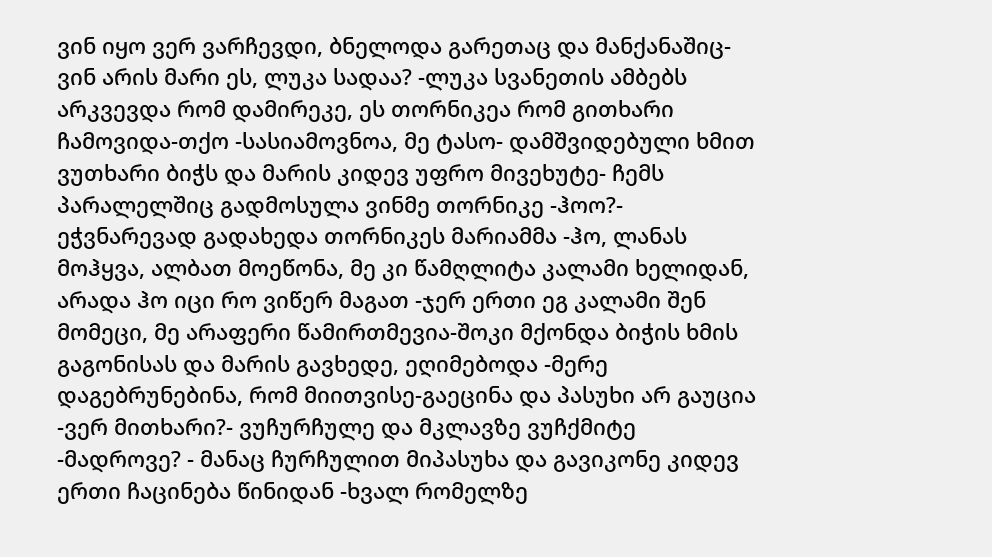ვინ იყო ვერ ვარჩევდი, ბნელოდა გარეთაც და მანქანაშიც- ვინ არის მარი ეს, ლუკა სადაა? -ლუკა სვანეთის ამბებს არკვევდა რომ დამირეკე, ეს თორნიკეა რომ გითხარი ჩამოვიდა-თქო -სასიამოვნოა, მე ტასო- დამშვიდებული ხმით ვუთხარი ბიჭს და მარის კიდევ უფრო მივეხუტე- ჩემს პარალელშიც გადმოსულა ვინმე თორნიკე -ჰოო?- ეჭვნარევად გადახედა თორნიკეს მარიამმა -ჰო, ლანას მოჰყვა, ალბათ მოეწონა, მე კი წამღლიტა კალამი ხელიდან, არადა ჰო იცი რო ვიწერ მაგათ -ჯერ ერთი ეგ კალამი შენ მომეცი, მე არაფერი წამირთმევია-შოკი მქონდა ბიჭის ხმის გაგონისას და მარის გავხედე, ეღიმებოდა -მერე დაგებრუნებინა, რომ მიითვისე-გაეცინა და პასუხი არ გაუცია -ვერ მითხარი?- ვუჩურჩულე და მკლავზე ვუჩქმიტე -მადროვე? - მანაც ჩურჩულით მიპასუხა და გავიკონე კიდევ ერთი ჩაცინება წინიდან -ხვალ რომელზე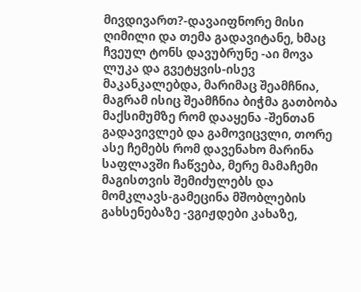მივდივართ?-დავაიფნორე მისი ღიმილი და თემა გადავიტანე, ხმაც ჩვეულ ტონს დავუბრუნე -აი მოვა ლუკა და გვეტყვის-ისევ მაკანკალებდა, მარიმაც შეამჩნია, მაგრამ ისიც შეამჩნია ბიჭმა გათბობა მაქსიმუმზე რომ დააყენა -შენთან გადავივლებ და გამოვიცვლი, თორე ასე ჩემებს რომ დავენახო მარინა საფლავში ჩაწვება, მერე მამაჩემი მაგისთვის შემიძულებს და მომკლავს-გამეცინა მშობლების გახსენებაზე -ვგიჟდები კახაზე,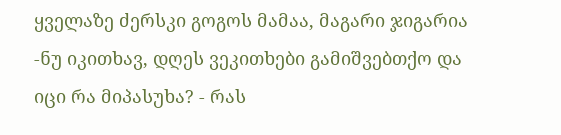ყველაზე ძერსკი გოგოს მამაა, მაგარი ჯიგარია -ნუ იკითხავ, დღეს ვეკითხები გამიშვებთქო და იცი რა მიპასუხა? - რას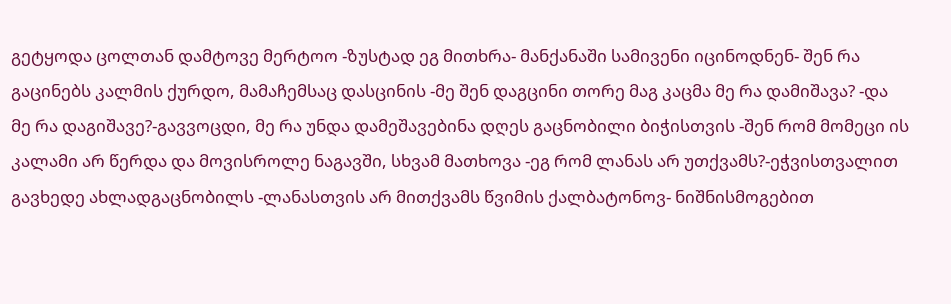გეტყოდა ცოლთან დამტოვე მერტოო -ზუსტად ეგ მითხრა- მანქანაში სამივენი იცინოდნენ- შენ რა გაცინებს კალმის ქურდო, მამაჩემსაც დასცინის -მე შენ დაგცინი თორე მაგ კაცმა მე რა დამიშავა? -და მე რა დაგიშავე?-გავვოცდი, მე რა უნდა დამეშავებინა დღეს გაცნობილი ბიჭისთვის -შენ რომ მომეცი ის კალამი არ წერდა და მოვისროლე ნაგავში, სხვამ მათხოვა -ეგ რომ ლანას არ უთქვამს?-ეჭვისთვალით გავხედე ახლადგაცნობილს -ლანასთვის არ მითქვამს წვიმის ქალბატონოვ- ნიშნისმოგებით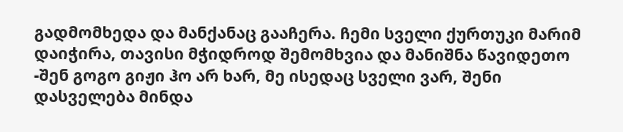გადმომხედა და მანქანაც გააჩერა. ჩემი სველი ქურთუკი მარიმ დაიჭირა, თავისი მჭიდროდ შემომხვია და მანიშნა წავიდეთო -შენ გოგო გიჟი ჰო არ ხარ, მე ისედაც სველი ვარ, შენი დასველება მინდა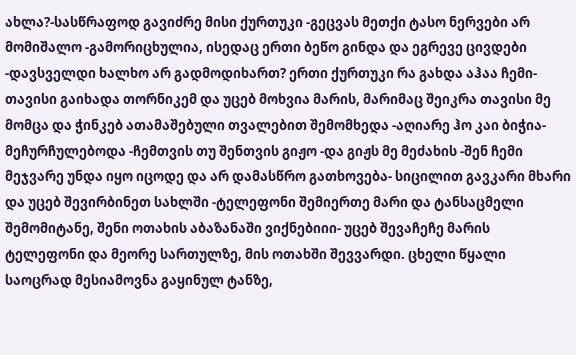ახლა?-სასწრაფოდ გავიძრე მისი ქურთუკი -გეცვას მეთქი ტასო ნერვები არ მომიშალო -გამორიცხულია, ისედაც ერთი ბეწო გინდა და ეგრევე ცივდები -დავსველდი ხალხო არ გადმოდიხართ? ერთი ქურთუკი რა გახდა აჰაა ჩემი- თავისი გაიხადა თორნიკემ და უცებ მოხვია მარის, მარიმაც შეიკრა თავისი მე მომცა და ჭინკებ ათამაშებული თვალებით შემომხედა -აღიარე ჰო კაი ბიჭია- მეჩურჩულებოდა -ჩემთვის თუ შენთვის გიჟო -და გიჟს მე მეძახის -შენ ჩემი მეჯვარე უნდა იყო იცოდე და არ დამასწრო გათხოვება- სიცილით გავკარი მხარი და უცებ შევირბინეთ სახლში -ტელეფონი შემიერთე მარი და ტანსაცმელი შემომიტანე, შენი ოთახის აბაზანაში ვიქნებიიი- უცებ შევაჩეჩე მარის ტელეფონი და მეორე სართულზე, მის ოთახში შევვარდი. ცხელი წყალი საოცრად მესიამოვნა გაყინულ ტანზე,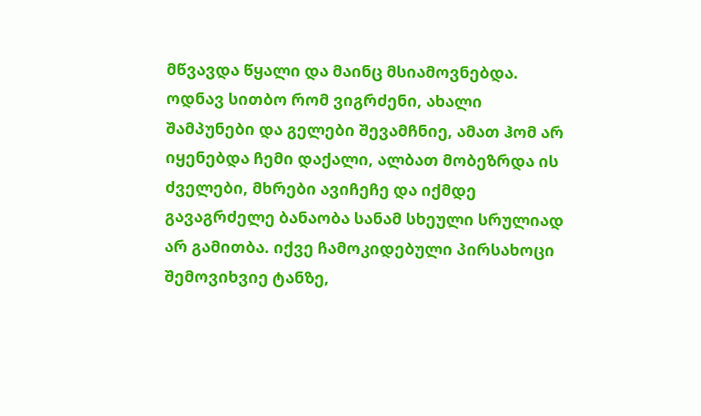მწვავდა წყალი და მაინც მსიამოვნებდა. ოდნავ სითბო რომ ვიგრძენი, ახალი შამპუნები და გელები შევამჩნიე, ამათ ჰომ არ იყენებდა ჩემი დაქალი, ალბათ მობეზრდა ის ძველები, მხრები ავიჩეჩე და იქმდე გავაგრძელე ბანაობა სანამ სხეული სრულიად არ გამითბა. იქვე ჩამოკიდებული პირსახოცი შემოვიხვიე ტანზე,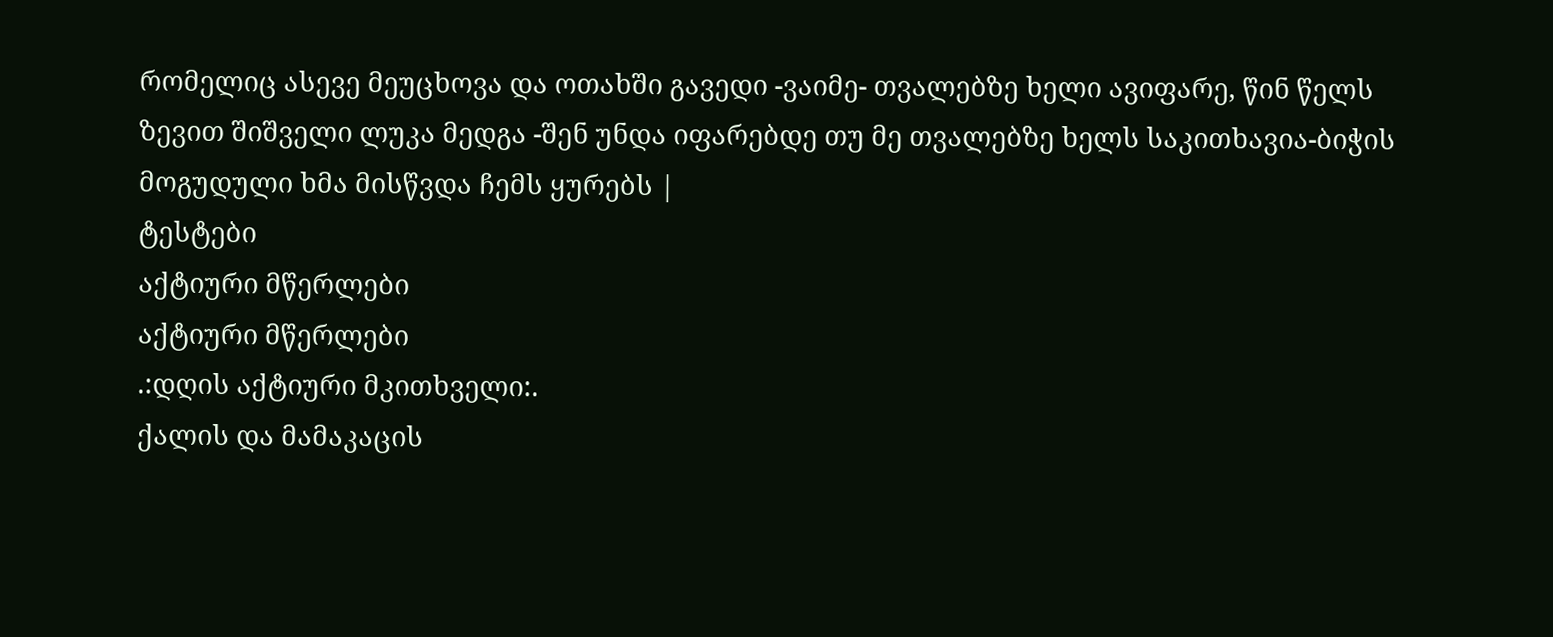რომელიც ასევე მეუცხოვა და ოთახში გავედი -ვაიმე- თვალებზე ხელი ავიფარე, წინ წელს ზევით შიშველი ლუკა მედგა -შენ უნდა იფარებდე თუ მე თვალებზე ხელს საკითხავია-ბიჭის მოგუდული ხმა მისწვდა ჩემს ყურებს |
ტესტები
აქტიური მწერლები
აქტიური მწერლები
.:დღის აქტიური მკითხველი:.
ქალის და მამაკაცის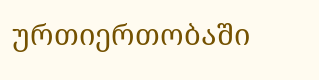ურთიერთობაში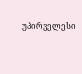უპირველესი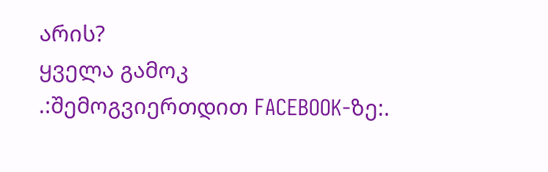არის?
ყველა გამოკ
.:შემოგვიერთდით FACEBOOK-ზე:.